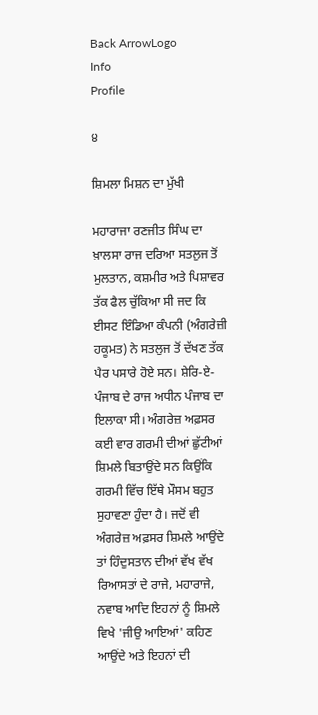Back ArrowLogo
Info
Profile

੪

ਸ਼ਿਮਲਾ ਮਿਸ਼ਨ ਦਾ ਮੁੱਖੀ

ਮਹਾਰਾਜਾ ਰਣਜੀਤ ਸਿੰਘ ਦਾ ਖ਼ਾਲਸਾ ਰਾਜ ਦਰਿਆ ਸਤਲੁਜ ਤੋਂ ਮੁਲਤਾਨ, ਕਸ਼ਮੀਰ ਅਤੇ ਪਿਸ਼ਾਵਰ ਤੱਕ ਫੈਲ ਚੁੱਕਿਆ ਸੀ ਜਦ ਕਿ ਈਸਟ ਇੰਡਿਆ ਕੰਪਨੀ (ਅੰਗਰੇਜ਼ੀ ਹਕੂਮਤ) ਨੇ ਸਤਲੁਜ ਤੋਂ ਦੱਖਣ ਤੱਕ ਪੈਰ ਪਸਾਰੇ ਹੋਏ ਸਨ। ਸ਼ੇਰਿ-ਏ-ਪੰਜਾਬ ਦੇ ਰਾਜ ਅਧੀਨ ਪੰਜਾਬ ਦਾ ਇਲਾਕਾ ਸੀ। ਅੰਗਰੇਜ਼ ਅਫ਼ਸਰ ਕਈ ਵਾਰ ਗਰਮੀ ਦੀਆਂ ਛੁੱਟੀਆਂ ਸ਼ਿਮਲੇ ਬਿਤਾਉਂਦੇ ਸਨ ਕਿਉਂਕਿ ਗਰਮੀ ਵਿੱਚ ਇੱਥੇ ਮੌਸਮ ਬਹੁਤ ਸੁਹਾਵਣਾ ਹੁੰਦਾ ਹੈ। ਜਦੋਂ ਵੀ ਅੰਗਰੇਜ਼ ਅਫ਼ਸਰ ਸ਼ਿਮਲੇ ਆਉਂਦੇ ਤਾਂ ਹਿੰਦੁਸਤਾਨ ਦੀਆਂ ਵੱਖ ਵੱਖ ਰਿਆਸਤਾਂ ਦੇ ਰਾਜੇ, ਮਹਾਰਾਜੇ, ਨਵਾਬ ਆਦਿ ਇਹਨਾਂ ਨੂੰ ਸ਼ਿਮਲੇ ਵਿਖੇ 'ਜੀਉ ਆਇਆਂ' ਕਹਿਣ ਆਉਂਦੇ ਅਤੇ ਇਹਨਾਂ ਦੀ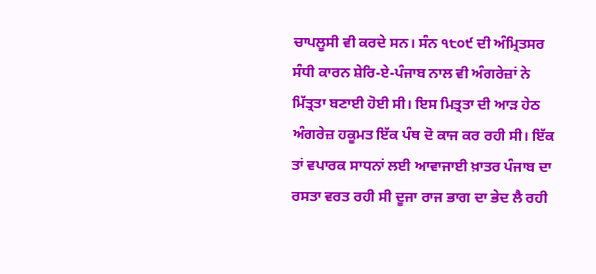ਚਾਪਲੂਸੀ ਵੀ ਕਰਦੇ ਸਨ। ਸੰਨ ੧੮੦੯ ਦੀ ਅੰਮ੍ਰਿਤਸਰ ਸੰਧੀ ਕਾਰਨ ਸ਼ੇਰਿ-ਏ-ਪੰਜਾਬ ਨਾਲ ਵੀ ਅੰਗਰੇਜ਼ਾਂ ਨੇ ਮਿੱਤ੍ਰਤਾ ਬਣਾਈ ਹੋਈ ਸੀ। ਇਸ ਮਿਤ੍ਰਤਾ ਦੀ ਆੜ ਹੇਠ ਅੰਗਰੇਜ਼ ਹਕੂਮਤ ਇੱਕ ਪੰਥ ਦੋ ਕਾਜ ਕਰ ਰਹੀ ਸੀ। ਇੱਕ ਤਾਂ ਵਪਾਰਕ ਸਾਧਨਾਂ ਲਈ ਆਵਾਜਾਈ ਖ਼ਾਤਰ ਪੰਜਾਬ ਦਾ ਰਸਤਾ ਵਰਤ ਰਹੀ ਸੀ ਦੂਜਾ ਰਾਜ ਭਾਗ ਦਾ ਭੇਦ ਲੈ ਰਹੀ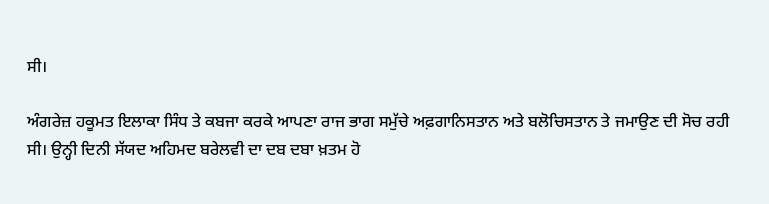ਸੀ।

ਅੰਗਰੇਜ਼ ਹਕੂਮਤ ਇਲਾਕਾ ਸਿੰਧ ਤੇ ਕਬਜਾ ਕਰਕੇ ਆਪਣਾ ਰਾਜ ਭਾਗ ਸਮੁੱਚੇ ਅਫ਼ਗਾਨਿਸਤਾਨ ਅਤੇ ਬਲੋਚਿਸਤਾਨ ਤੇ ਜਮਾਉਣ ਦੀ ਸੋਚ ਰਹੀ ਸੀ। ਉਨ੍ਹੀ ਦਿਨੀ ਸੱਯਦ ਅਹਿਮਦ ਬਰੇਲਵੀ ਦਾ ਦਬ ਦਬਾ ਖ਼ਤਮ ਹੋ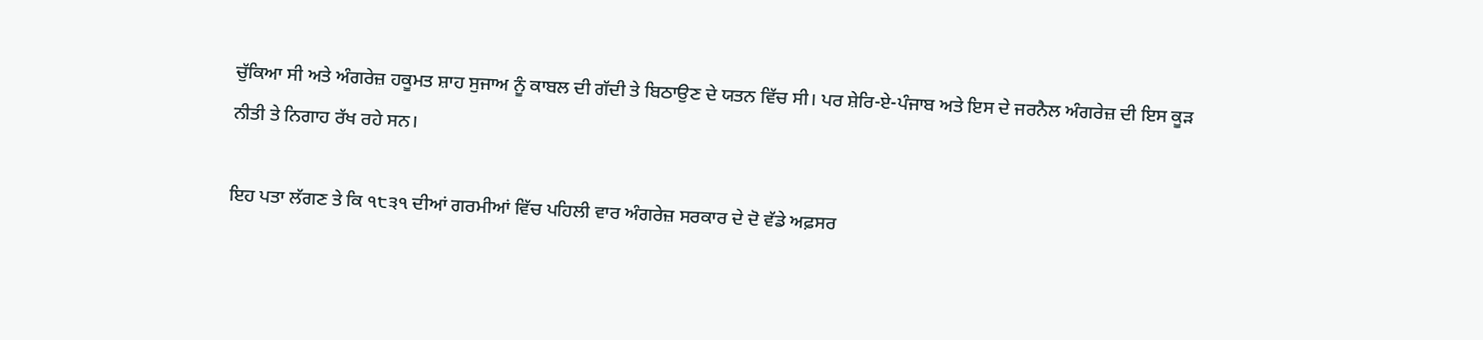ਚੁੱਕਿਆ ਸੀ ਅਤੇ ਅੰਗਰੇਜ਼ ਹਕੂਮਤ ਸ਼ਾਹ ਸੁਜਾਅ ਨੂੰ ਕਾਬਲ ਦੀ ਗੱਦੀ ਤੇ ਬਿਠਾਉਣ ਦੇ ਯਤਨ ਵਿੱਚ ਸੀ। ਪਰ ਸ਼ੇਰਿ-ਏ-ਪੰਜਾਬ ਅਤੇ ਇਸ ਦੇ ਜਰਨੈਲ ਅੰਗਰੇਜ਼ ਦੀ ਇਸ ਕੂੜ ਨੀਤੀ ਤੇ ਨਿਗਾਹ ਰੱਖ ਰਹੇ ਸਨ।

ਇਹ ਪਤਾ ਲੱਗਣ ਤੇ ਕਿ ੧੮੩੧ ਦੀਆਂ ਗਰਮੀਆਂ ਵਿੱਚ ਪਹਿਲੀ ਵਾਰ ਅੰਗਰੇਜ਼ ਸਰਕਾਰ ਦੇ ਦੋ ਵੱਡੇ ਅਫ਼ਸਰ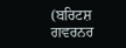(ਬਰਿਟਸ਼ ਗਵਰਨਰ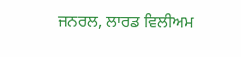ਜਨਰਲ, ਲਾਰਡ ਵਿਲੀਅਮ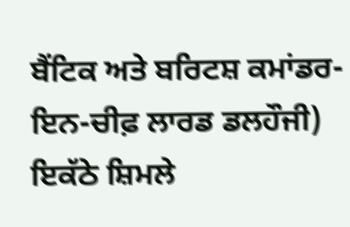ਬੈਂਟਿਕ ਅਤੇ ਬਰਿਟਸ਼ ਕਮਾਂਡਰ-ਇਨ-ਚੀਫ਼ ਲਾਰਡ ਡਲਹੌਜੀ) ਇਕੱਠੇ ਸ਼ਿਮਲੇ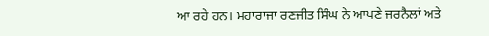ਆ ਰਹੇ ਹਨ। ਮਹਾਰਾਜਾ ਰਣਜੀਤ ਸਿੰਘ ਨੇ ਆਪਣੇ ਜਰਨੈਲਾਂ ਅਤੇ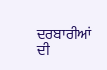ਦਰਬਾਰੀਆਂ ਦੀ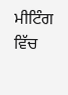ਮੀਟਿੰਗ ਵਿੱਚ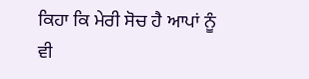ਕਿਹਾ ਕਿ ਮੇਰੀ ਸੋਚ ਹੈ ਆਪਾਂ ਨੂੰ ਵੀ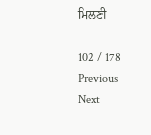ਮਿਲਣੀ

102 / 178
Previous
Next